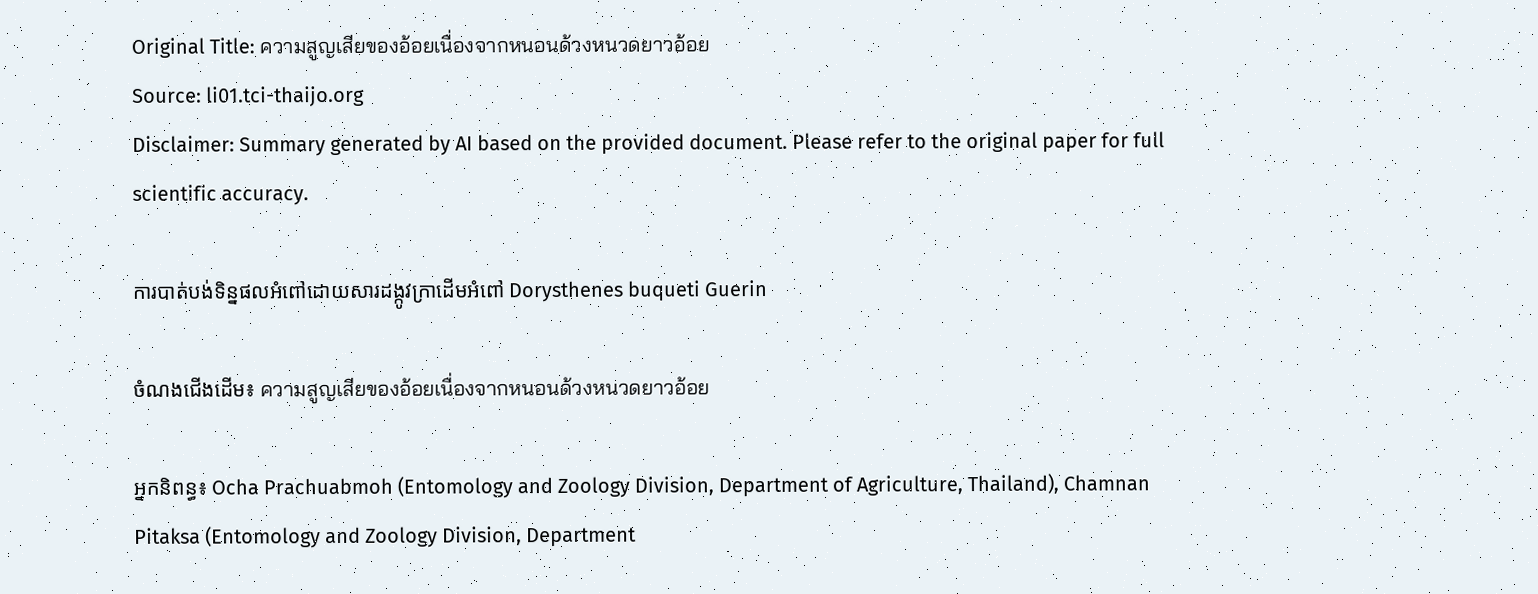Original Title: ความสูญเสียของอ้อยเนื่องจากหนอนด้วงหนวดยาวอ้อย
Source: li01.tci-thaijo.org
Disclaimer: Summary generated by AI based on the provided document. Please refer to the original paper for full scientific accuracy.

ការបាត់បង់ទិន្នផលអំពៅដោយសារដង្កូវក្រាដើមអំពៅ Dorysthenes buqueti Guerin

ចំណងជើងដើម៖ ความสูญเสียของอ้อยเนื่องจากหนอนด้วงหนวดยาวอ้อย

អ្នកនិពន្ធ៖ Ocha Prachuabmoh (Entomology and Zoology Division, Department of Agriculture, Thailand), Chamnan Pitaksa (Entomology and Zoology Division, Department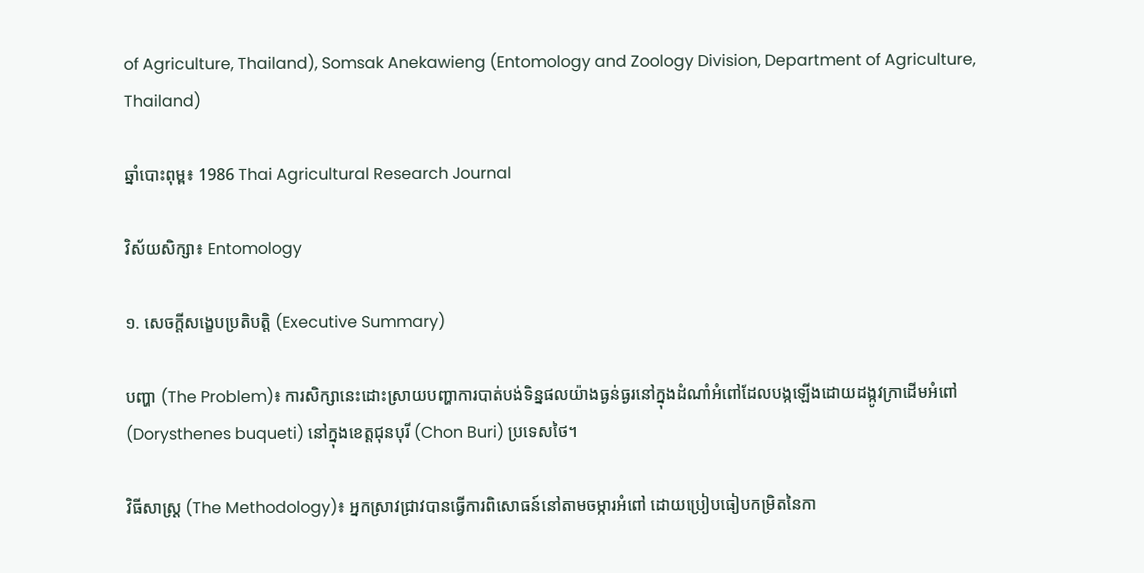of Agriculture, Thailand), Somsak Anekawieng (Entomology and Zoology Division, Department of Agriculture, Thailand)

ឆ្នាំបោះពុម្ព៖ 1986 Thai Agricultural Research Journal

វិស័យសិក្សា៖ Entomology

១. សេចក្តីសង្ខេបប្រតិបត្តិ (Executive Summary)

បញ្ហា (The Problem)៖ ការសិក្សានេះដោះស្រាយបញ្ហាការបាត់បង់ទិន្នផលយ៉ាងធ្ងន់ធ្ងរនៅក្នុងដំណាំអំពៅដែលបង្កឡើងដោយដង្កូវក្រាដើមអំពៅ (Dorysthenes buqueti) នៅក្នុងខេត្តជុនបុរី (Chon Buri) ប្រទេសថៃ។

វិធីសាស្ត្រ (The Methodology)៖ អ្នកស្រាវជ្រាវបានធ្វើការពិសោធន៍នៅតាមចម្ការអំពៅ ដោយប្រៀបធៀបកម្រិតនៃកា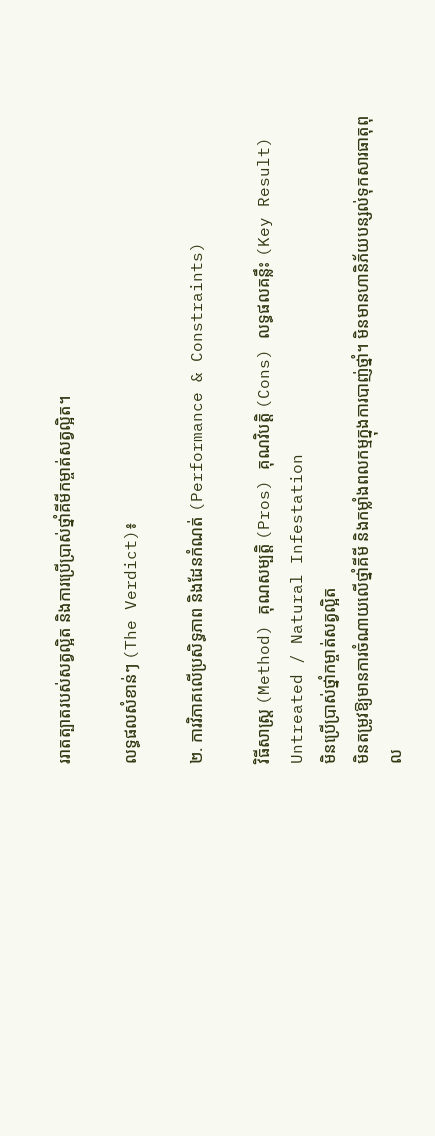ររាតត្បាតរបស់សត្វល្អិត និងការប្រើប្រាស់ថ្នាំគីមីកម្ចាត់សត្វល្អិត។

លទ្ធផលសំខាន់ៗ (The Verdict)៖

២. ការវិភាគលើប្រសិទ្ធភាព និងដែនកំណត់ (Performance & Constraints)

វិធីសាស្ត្រ (Method) គុណសម្បត្តិ (Pros) គុណវិបត្តិ (Cons) លទ្ធផលគន្លឹះ (Key Result)
Untreated / Natural Infestation
មិនប្រើប្រាស់ថ្នាំកម្ចាត់សត្វល្អិត
មិនតម្រូវឱ្យមានការចំណាយលើថ្នាំគីមី និងកម្លាំងពលកម្មក្នុងការបាញ់ថ្នាំ។ មិនមានហានិភ័យបន្សល់ទុកសារធាតុពុល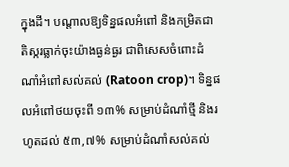ក្នុងដី។ បណ្តាលឱ្យទិន្នផលអំពៅ និងកម្រិតជាតិស្ករធ្លាក់ចុះយ៉ាងធ្ងន់ធ្ងរ ជាពិសេសចំពោះដំណាំអំពៅសល់គល់ (Ratoon crop)។ ទិន្នផលអំពៅថយចុះពី ១៣% សម្រាប់ដំណាំថ្មី និងរហូតដល់ ៥៣,៧% សម្រាប់ដំណាំសល់គល់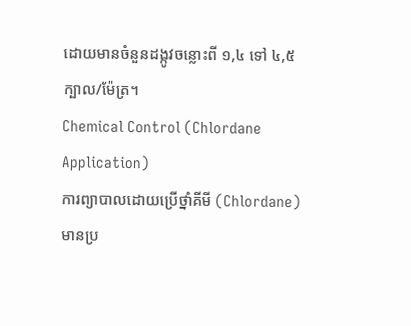ដោយមានចំនួនដង្កូវចន្លោះពី ១,៤ ទៅ ៤,៥ ក្បាល/ម៉ែត្រ។
Chemical Control (Chlordane Application)
ការព្យាបាលដោយប្រើថ្នាំគីមី (Chlordane)
មានប្រ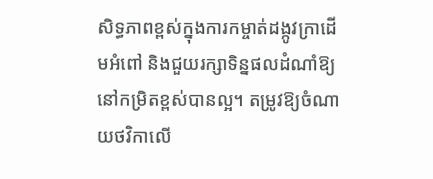សិទ្ធភាពខ្ពស់ក្នុងការកម្ចាត់ដង្កូវក្រាដើមអំពៅ និងជួយរក្សាទិន្នផលដំណាំឱ្យនៅកម្រិតខ្ពស់បានល្អ។ តម្រូវឱ្យចំណាយថវិកាលើ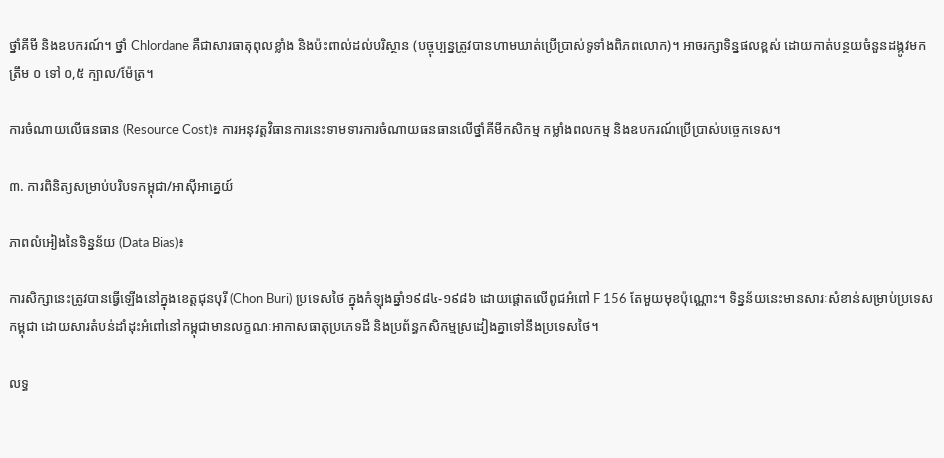ថ្នាំគីមី និងឧបករណ៍។ ថ្នាំ Chlordane គឺជាសារធាតុពុលខ្លាំង និងប៉ះពាល់ដល់បរិស្ថាន (បច្ចុប្បន្នត្រូវបានហាមឃាត់ប្រើប្រាស់ទូទាំងពិភពលោក)។ អាចរក្សាទិន្នផលខ្ពស់ ដោយកាត់បន្ថយចំនួនដង្កូវមកត្រឹម ០ ទៅ ០,៥ ក្បាល/ម៉ែត្រ។

ការចំណាយលើធនធាន (Resource Cost)៖ ការអនុវត្តវិធានការនេះទាមទារការចំណាយធនធានលើថ្នាំគីមីកសិកម្ម កម្លាំងពលកម្ម និងឧបករណ៍ប្រើប្រាស់បច្ចេកទេស។

៣. ការពិនិត្យសម្រាប់បរិបទកម្ពុជា/អាស៊ីអាគ្នេយ៍

ភាពលំអៀងនៃទិន្នន័យ (Data Bias)៖

ការសិក្សានេះត្រូវបានធ្វើឡើងនៅក្នុងខេត្តជុនបុរី (Chon Buri) ប្រទេសថៃ ក្នុងកំឡុងឆ្នាំ១៩៨៤-១៩៨៦ ដោយផ្តោតលើពូជអំពៅ F 156 តែមួយមុខប៉ុណ្ណោះ។ ទិន្នន័យនេះមានសារៈសំខាន់សម្រាប់ប្រទេសកម្ពុជា ដោយសារតំបន់ដាំដុះអំពៅនៅកម្ពុជាមានលក្ខណៈអាកាសធាតុប្រភេទដី និងប្រព័ន្ធកសិកម្មស្រដៀងគ្នាទៅនឹងប្រទេសថៃ។

លទ្ធ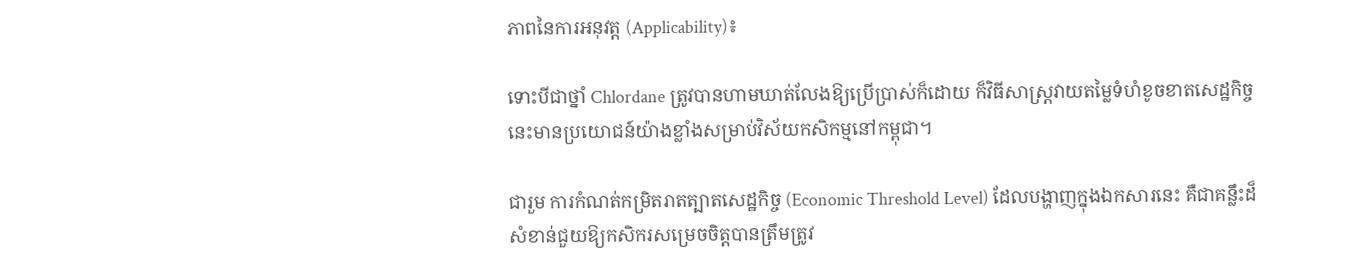ភាពនៃការអនុវត្ត (Applicability)៖

ទោះបីជាថ្នាំ Chlordane ត្រូវបានហាមឃាត់លែងឱ្យប្រើប្រាស់ក៏ដោយ ក៏វិធីសាស្ត្រវាយតម្លៃទំហំខូចខាតសេដ្ឋកិច្ចនេះមានប្រយោជន៍យ៉ាងខ្លាំងសម្រាប់វិស័យកសិកម្មនៅកម្ពុជា។

ជារួម ការកំណត់កម្រិតរាតត្បាតសេដ្ឋកិច្ច (Economic Threshold Level) ដែលបង្ហាញក្នុងឯកសារនេះ គឺជាគន្លឹះដ៏សំខាន់ជួយឱ្យកសិករសម្រេចចិត្តបានត្រឹមត្រូវ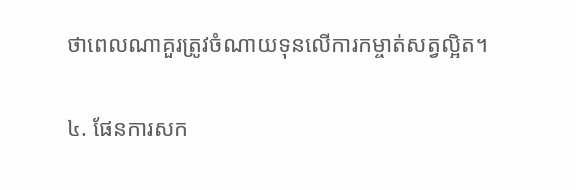ថាពេលណាគួរត្រូវចំណាយទុនលើការកម្ចាត់សត្វល្អិត។

៤. ផែនការសក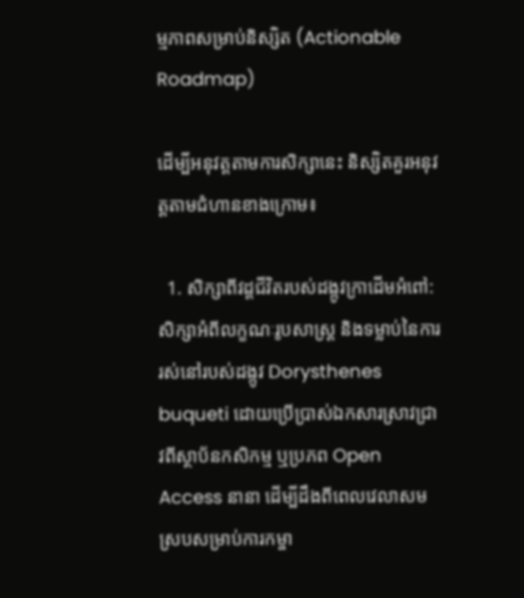ម្មភាពសម្រាប់និស្សិត (Actionable Roadmap)

ដើម្បីអនុវត្តតាមការសិក្សានេះ និស្សិតគួរអនុវត្តតាមជំហានខាងក្រោម៖

  1. សិក្សាពីវដ្តជីវិតរបស់ដង្កូវក្រាដើមអំពៅ: សិក្សាអំពីលក្ខណៈរូបសាស្ត្រ និងទម្លាប់នៃការរស់នៅរបស់ដង្កូវ Dorysthenes buqueti ដោយប្រើប្រាស់ឯកសារស្រាវជ្រាវពីស្ថាប័នកសិកម្ម ឬប្រភព Open Access នានា ដើម្បីដឹងពីពេលវេលាសមស្របសម្រាប់ការកម្ចា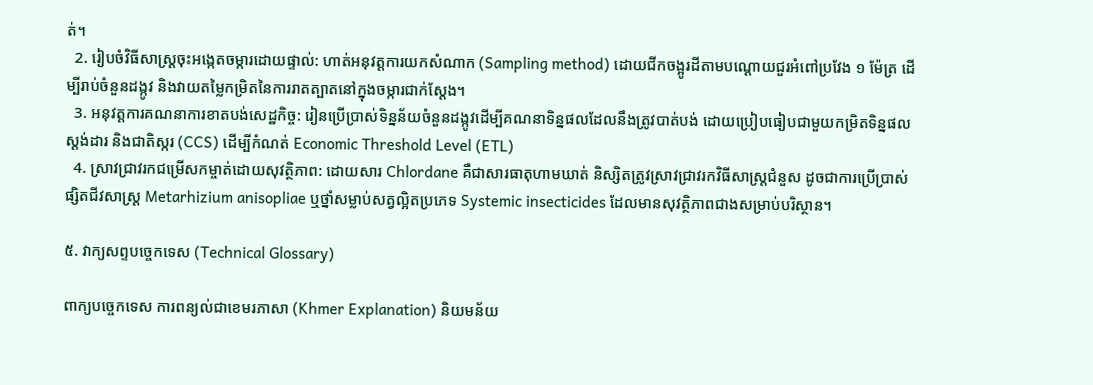ត់។
  2. រៀបចំវិធីសាស្ត្រចុះអង្កេតចម្ការដោយផ្ទាល់: ហាត់អនុវត្តការយកសំណាក (Sampling method) ដោយជីកចង្អូរដីតាមបណ្តោយជួរអំពៅប្រវែង ១ ម៉ែត្រ ដើម្បីរាប់ចំនួនដង្កូវ និងវាយតម្លៃកម្រិតនៃការរាតត្បាតនៅក្នុងចម្ការជាក់ស្តែង។
  3. អនុវត្តការគណនាការខាតបង់សេដ្ឋកិច្ច: រៀនប្រើប្រាស់ទិន្នន័យចំនួនដង្កូវដើម្បីគណនាទិន្នផលដែលនឹងត្រូវបាត់បង់ ដោយប្រៀបធៀបជាមួយកម្រិតទិន្នផលស្តង់ដារ និងជាតិស្ករ (CCS) ដើម្បីកំណត់ Economic Threshold Level (ETL)
  4. ស្រាវជ្រាវរកជម្រើសកម្ចាត់ដោយសុវត្ថិភាព: ដោយសារ Chlordane គឺជាសារធាតុហាមឃាត់ និស្សិតត្រូវស្រាវជ្រាវរកវិធីសាស្ត្រជំនួស ដូចជាការប្រើប្រាស់ផ្សិតជីវសាស្ត្រ Metarhizium anisopliae ឬថ្នាំសម្លាប់សត្វល្អិតប្រភេទ Systemic insecticides ដែលមានសុវត្ថិភាពជាងសម្រាប់បរិស្ថាន។

៥. វាក្យសព្ទបច្ចេកទេស (Technical Glossary)

ពាក្យបច្ចេកទេស ការពន្យល់ជាខេមរភាសា (Khmer Explanation) និយមន័យ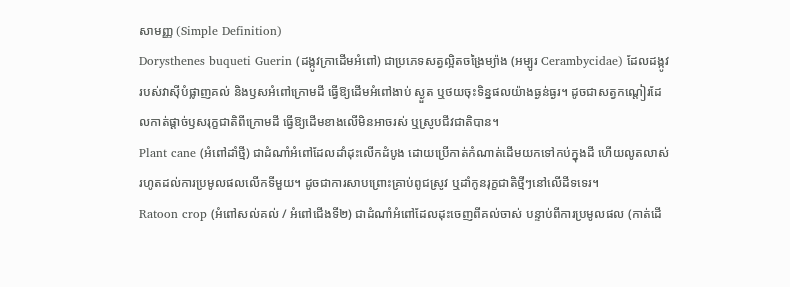សាមញ្ញ (Simple Definition)
Dorysthenes buqueti Guerin (ដង្កូវក្រាដើមអំពៅ) ជាប្រភេទសត្វល្អិតចង្រៃម្យ៉ាង (អម្បូរ Cerambycidae) ដែលដង្កូវរបស់វាស៊ីបំផ្លាញគល់ និងឫសអំពៅក្រោមដី ធ្វើឱ្យដើមអំពៅងាប់ ស្ងួត ឬថយចុះទិន្នផលយ៉ាងធ្ងន់ធ្ងរ។ ដូចជាសត្វកណ្តៀរដែលកាត់ផ្តាច់ឫសរុក្ខជាតិពីក្រោមដី ធ្វើឱ្យដើមខាងលើមិនអាចរស់ ឬស្រូបជីវជាតិបាន។
Plant cane (អំពៅដាំថ្មី) ជាដំណាំអំពៅដែលដាំដុះលើកដំបូង ដោយប្រើកាត់កំណាត់ដើមយកទៅកប់ក្នុងដី ហើយលូតលាស់រហូតដល់ការប្រមូលផលលើកទីមួយ។ ដូចជាការសាបព្រោះគ្រាប់ពូជស្រូវ ឬដាំកូនរុក្ខជាតិថ្មីៗនៅលើដីទទេរ។
Ratoon crop (អំពៅសល់គល់ / អំពៅជើងទី២) ជាដំណាំអំពៅដែលដុះចេញពីគល់ចាស់ បន្ទាប់ពីការប្រមូលផល (កាត់ដើ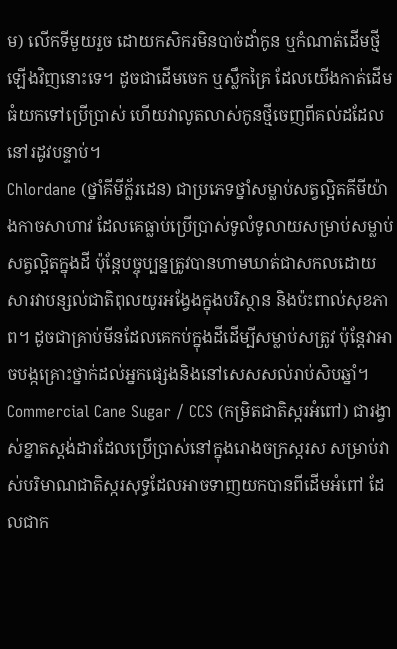ម) លើកទីមួយរួច ដោយកសិករមិនបាច់ដាំកូន ឬកំណាត់ដើមថ្មីឡើងវិញនោះទេ។ ដូចជាដើមចេក ឬស្លឹកគ្រៃ ដែលយើងកាត់ដើមធំយកទៅប្រើប្រាស់ ហើយវាលូតលាស់កូនថ្មីចេញពីគល់ដដែលនៅរដូវបន្ទាប់។
Chlordane (ថ្នាំគីមីក្ល័រដេន) ជាប្រភេទថ្នាំសម្លាប់សត្វល្អិតគីមីយ៉ាងកាចសាហាវ ដែលគេធ្លាប់ប្រើប្រាស់ទូលំទូលាយសម្រាប់សម្លាប់សត្វល្អិតក្នុងដី ប៉ុន្តែបច្ចុប្បន្នត្រូវបានហាមឃាត់ជាសកលដោយសារវាបន្សល់ជាតិពុលយូរអង្វែងក្នុងបរិស្ថាន និងប៉ះពាល់សុខភាព។ ដូចជាគ្រាប់មីនដែលគេកប់ក្នុងដីដើម្បីសម្លាប់សត្រូវ ប៉ុន្តែវាអាចបង្កគ្រោះថ្នាក់ដល់អ្នកផ្សេងនិងនៅសេសសល់រាប់សិបឆ្នាំ។
Commercial Cane Sugar / CCS (កម្រិតជាតិស្ករអំពៅ) ជារង្វាស់ខ្នាតស្តង់ដារដែលប្រើប្រាស់នៅក្នុងរោងចក្រស្ករស សម្រាប់វាស់បរិមាណជាតិស្ករសុទ្ធដែលអាចទាញយកបានពីដើមអំពៅ ដែលជាក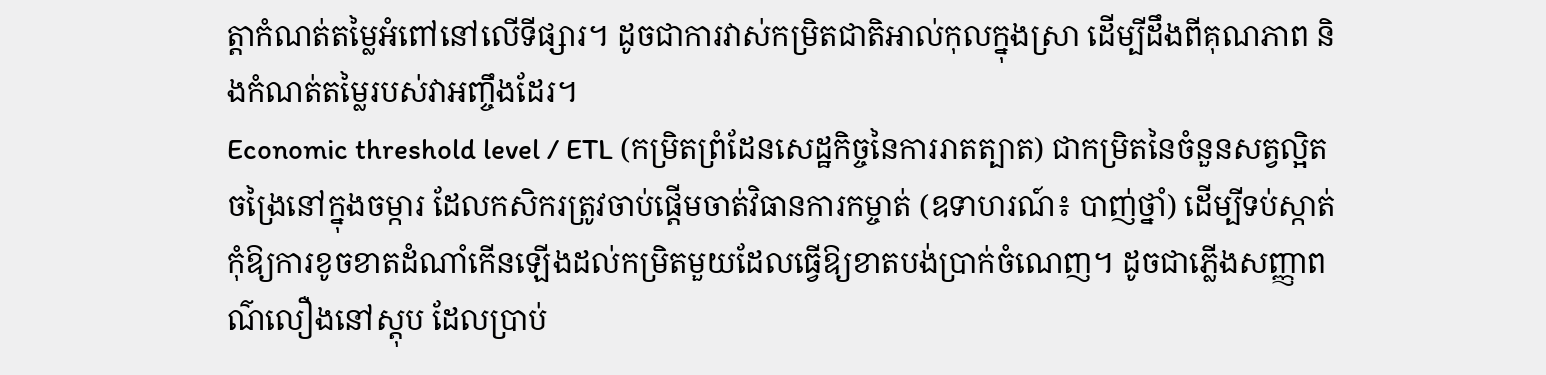ត្តាកំណត់តម្លៃអំពៅនៅលើទីផ្សារ។ ដូចជាការវាស់កម្រិតជាតិអាល់កុលក្នុងស្រា ដើម្បីដឹងពីគុណភាព និងកំណត់តម្លៃរបស់វាអញ្ចឹងដែរ។
Economic threshold level / ETL (កម្រិតព្រំដែនសេដ្ឋកិច្ចនៃការរាតត្បាត) ជាកម្រិតនៃចំនួនសត្វល្អិតចង្រៃនៅក្នុងចម្ការ ដែលកសិករត្រូវចាប់ផ្តើមចាត់វិធានការកម្ចាត់ (ឧទាហរណ៍៖ បាញ់ថ្នាំ) ដើម្បីទប់ស្កាត់កុំឱ្យការខូចខាតដំណាំកើនឡើងដល់កម្រិតមួយដែលធ្វើឱ្យខាតបង់ប្រាក់ចំណេញ។ ដូចជាភ្លើងសញ្ញាពណ៌លឿងនៅស្តុប ដែលប្រាប់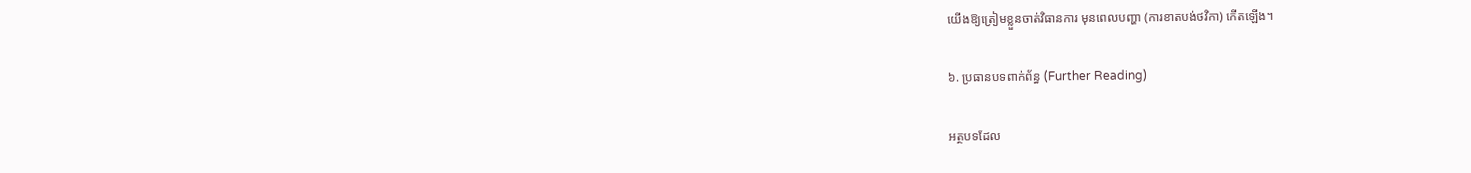យើងឱ្យត្រៀមខ្លួនចាត់វិធានការ មុនពេលបញ្ហា (ការខាតបង់ថវិកា) កើតឡើង។

៦. ប្រធានបទពាក់ព័ន្ធ (Further Reading)

អត្ថបទដែល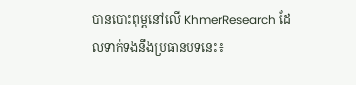បានបោះពុម្ពនៅលើ KhmerResearch ដែលទាក់ទងនឹងប្រធានបទនេះ៖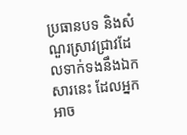ប្រធានបទ និងសំណួរស្រាវជ្រាវដែលទាក់ទងនឹងឯកសារនេះ ដែលអ្នកអាច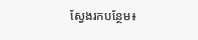ស្វែងរកបន្ថែម៖